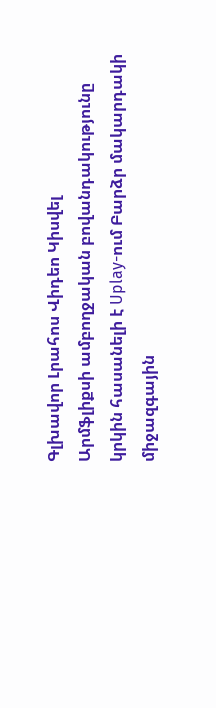Գլխավոր Լրահոս Վիդեո Կիսվել
Արմֆլիքսի ամբողջական բովանդակությունը կրկին հասանելի է Uplay-ում Բարձր մակարդակի միջազգային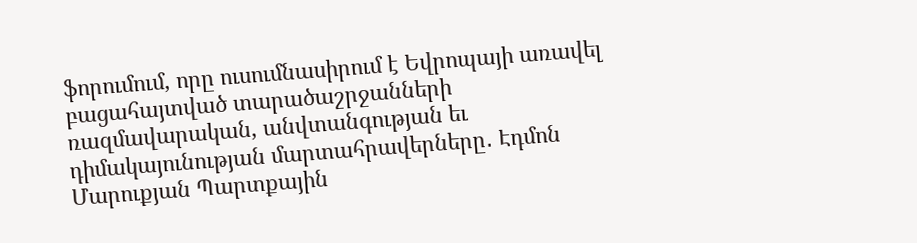ֆորումում, որը ուսումնասիրում է Եվրոպայի առավել բացահայտված տարածաշրջանների ռազմավարական, անվտանգության եւ դիմակայունության մարտահրավերները․ Էդմոն Մարուքյան Պարտքային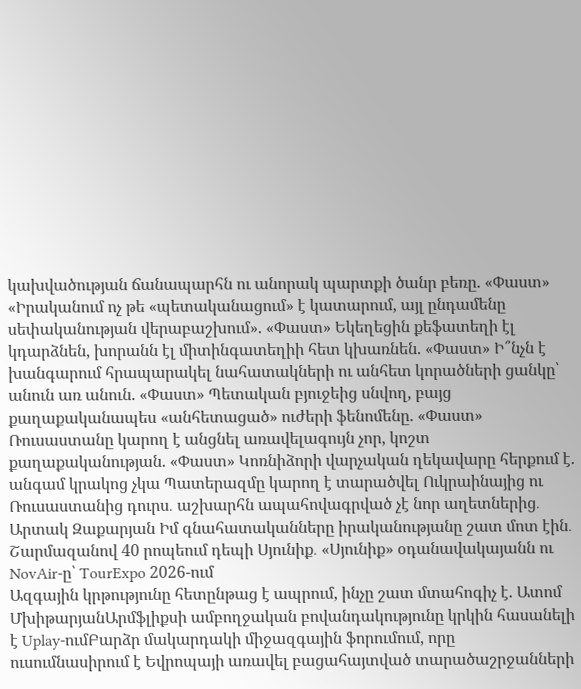կախվածության ճանապարհն ու անորակ պարտքի ծանր բեռը. «Փաստ» «Իրականում ոչ թե «պետականացում» է կատարում, այլ ընդամենը սեփականության վերաբաշխում». «Փաստ» Եկեղեցին քեֆատեղի էլ կդարձնեն, խորանն էլ միտինգատեղիի հետ կխառնեն. «Փաստ» Ի՞նչն է խանգարում հրապարակել նահատակների ու անհետ կորածների ցանկը՝ անուն առ անուն. «Փաստ» Պետական բյուջեից սնվող, բայց քաղաքականապես «անհետացած» ուժերի ֆենոմենը. «Փաստ» Ռուսաստանը կարող է անցնել առավելագույն չոր, կոշտ քաղաքականության. «Փաստ» Կոռնիձորի վարչական ղեկավարը հերքում է. անգամ կրակոց չկա Պատերազմը կարող է տարածվել Ուկրաինայից ու Ռուսաստանից դուրս․ աշխարհն ապահովագրված չէ նոր աղետներից․ Արտակ Զաքարյան Իմ գնահատականները իրականությանը շատ մոտ էին․ Շարմազանով 40 րոպեում դեպի Սյունիք․ «Սյունիք» օդանավակայանն ու NovAir-ը՝ TourExpo 2026-ում
Ազգային կրթությունը հետընթաց է ապրում, ինչը շատ մտահոգիչ է. Ատոմ ՄխիթարյանԱրմֆլիքսի ամբողջական բովանդակությունը կրկին հասանելի է Uplay-ումԲարձր մակարդակի միջազգային ֆորումում, որը ուսումնասիրում է Եվրոպայի առավել բացահայտված տարածաշրջանների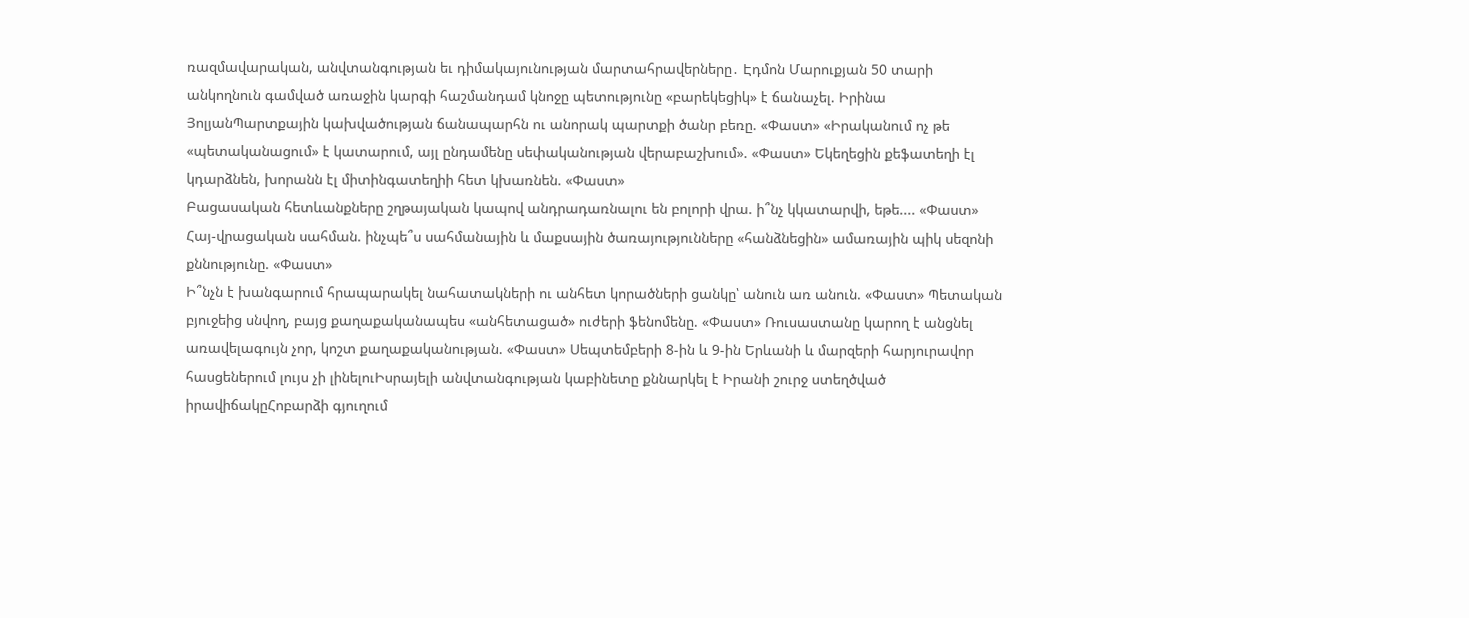ռազմավարական, անվտանգության եւ դիմակայունության մարտահրավերները․ Էդմոն Մարուքյան 50 տարի անկողնուն գամված առաջին կարգի հաշմանդամ կնոջը պետությունը «բարեկեցիկ» է ճանաչել. Իրինա ՅոլյանՊարտքային կախվածության ճանապարհն ու անորակ պարտքի ծանր բեռը. «Փաստ» «Իրականում ոչ թե «պետականացում» է կատարում, այլ ընդամենը սեփականության վերաբաշխում». «Փաստ» Եկեղեցին քեֆատեղի էլ կդարձնեն, խորանն էլ միտինգատեղիի հետ կխառնեն. «Փաստ»
Բացասական հետևանքները շղթայական կապով անդրադառնալու են բոլորի վրա. ի՞նչ կկատարվի, եթե.... «Փաստ»
Հայ-վրացական սահման. ինչպե՞ս սահմանային և մաքսային ծառայությունները «հանձնեցին» ամառային պիկ սեզոնի քննությունը. «Փաստ»
Ի՞նչն է խանգարում հրապարակել նահատակների ու անհետ կորածների ցանկը՝ անուն առ անուն. «Փաստ» Պետական բյուջեից սնվող, բայց քաղաքականապես «անհետացած» ուժերի ֆենոմենը. «Փաստ» Ռուսաստանը կարող է անցնել առավելագույն չոր, կոշտ քաղաքականության. «Փաստ» Սեպտեմբերի 8-ին և 9-ին Երևանի և մարզերի հարյուրավոր հասցեներում լույս չի լինելուԻսրայելի անվտանգության կաբինետը քննարկել է Իրանի շուրջ ստեղծված իրավիճակըՀոբարձի գյուղում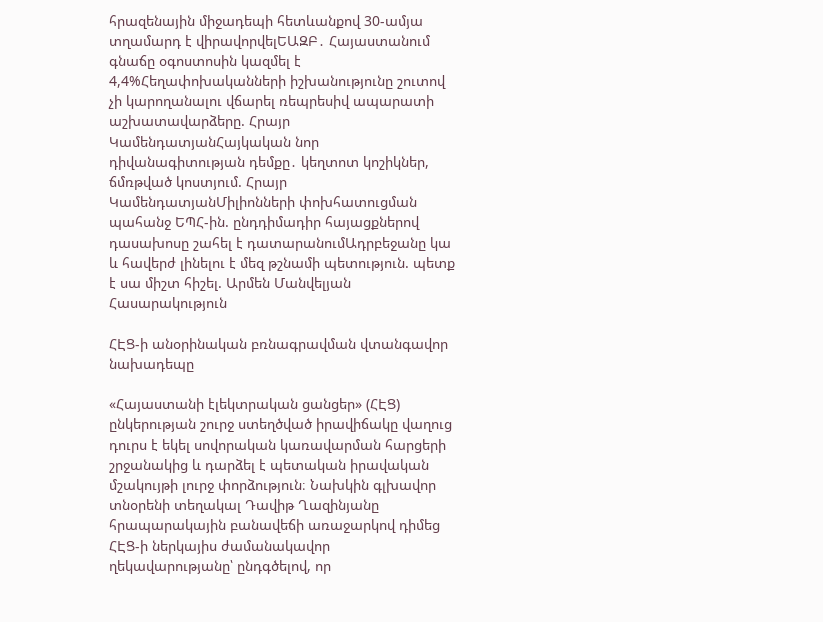հրազենային միջադեպի հետևանքով 30-ամյա տղամարդ է վիրավորվելԵԱԶԲ․ Հայաստանում գնաճը օգոստոսին կազմել է 4,4%Հեղափոխականների իշխանությունը շուտով չի կարողանալու վճարել ռեպրեսիվ ապարատի աշխատավարձերը. Հրայր ԿամենդատյանՀայկական նոր դիվանագիտության դեմքը․ կեղտոտ կոշիկներ, ճմռթված կոստյում. Հրայր ԿամենդատյանՄիլիոնների փոխհատուցման պահանջ ԵՊՀ-ին. ընդդիմադիր հայացքներով դասախոսը շահել է դատարանումԱդրբեջանը կա և հավերժ լինելու է մեզ թշնամի պետություն. պետք է սա միշտ հիշել. Արմեն Մանվելյան
Հասարակություն

ՀԷՑ-ի անօրինական բռնագրավման վտանգավոր նախադեպը

«Հայաստանի էլեկտրական ցանցեր» (ՀԷՑ) ընկերության շուրջ ստեղծված իրավիճակը վաղուց դուրս է եկել սովորական կառավարման հարցերի շրջանակից և դարձել է պետական իրավական մշակույթի լուրջ փորձություն։ Նախկին գլխավոր տնօրենի տեղակալ Դավիթ Ղազինյանը հրապարակային բանավեճի առաջարկով դիմեց ՀԷՑ-ի ներկայիս ժամանակավոր ղեկավարությանը՝ ընդգծելով, որ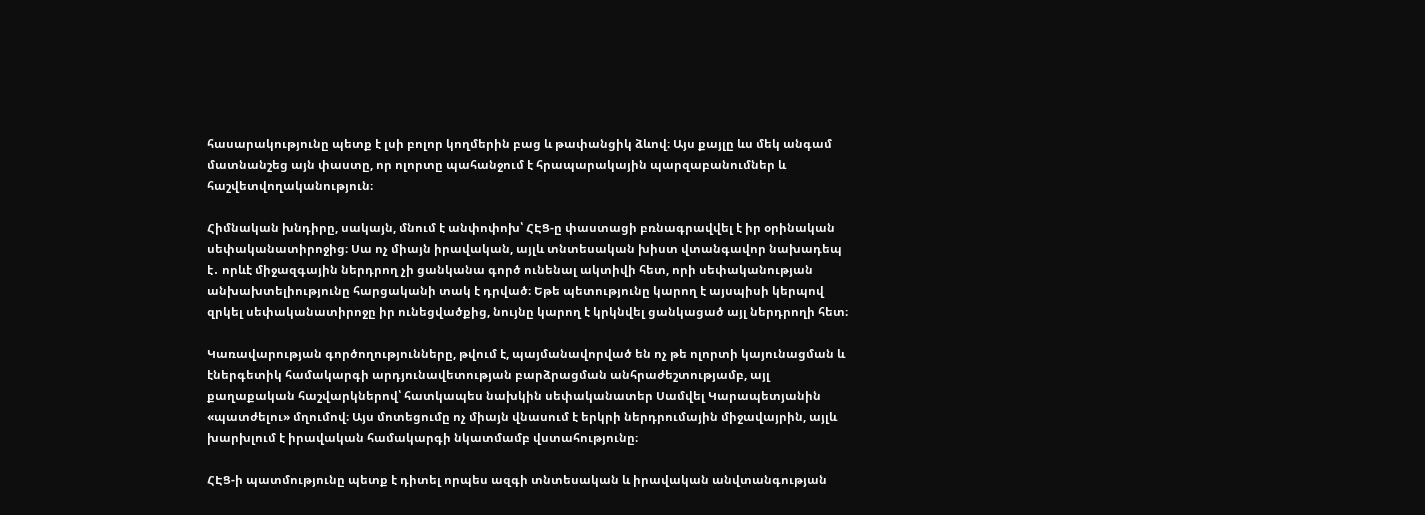հասարակությունը պետք է լսի բոլոր կողմերին բաց և թափանցիկ ձևով։ Այս քայլը ևս մեկ անգամ մատնանշեց այն փաստը, որ ոլորտը պահանջում է հրապարակային պարզաբանումներ և հաշվետվողականություն։

Հիմնական խնդիրը, սակայն, մնում է անփոփոխ՝ ՀԷՑ-ը փաստացի բռնագրավվել է իր օրինական սեփականատիրոջից։ Սա ոչ միայն իրավական, այլև տնտեսական խիստ վտանգավոր նախադեպ է․ որևէ միջազգային ներդրող չի ցանկանա գործ ունենալ ակտիվի հետ, որի սեփականության անխախտելիությունը հարցականի տակ է դրված։ Եթե պետությունը կարող է այսպիսի կերպով զրկել սեփականատիրոջը իր ունեցվածքից, նույնը կարող է կրկնվել ցանկացած այլ ներդրողի հետ։

Կառավարության գործողությունները, թվում է, պայմանավորված են ոչ թե ոլորտի կայունացման և էներգետիկ համակարգի արդյունավետության բարձրացման անհրաժեշտությամբ, այլ քաղաքական հաշվարկներով՝ հատկապես նախկին սեփականատեր Սամվել Կարապետյանին «պատժելու» մղումով։ Այս մոտեցումը ոչ միայն վնասում է երկրի ներդրումային միջավայրին, այլև խարխլում է իրավական համակարգի նկատմամբ վստահությունը։

ՀԷՑ-ի պատմությունը պետք է դիտել որպես ազգի տնտեսական և իրավական անվտանգության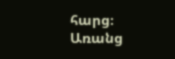հարց։ Առանց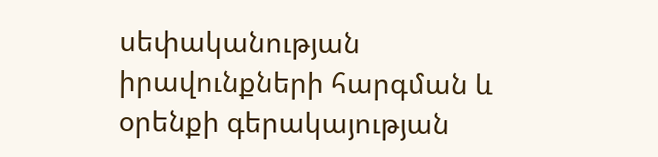սեփականության իրավունքների հարգման և օրենքի գերակայության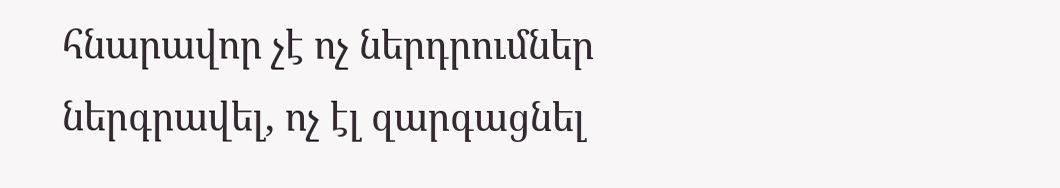հնարավոր չէ ոչ ներդրումներ ներգրավել, ոչ էլ զարգացնել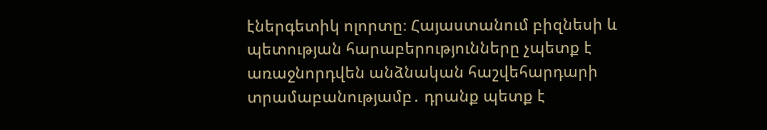էներգետիկ ոլորտը։ Հայաստանում բիզնեսի և պետության հարաբերությունները չպետք է առաջնորդվեն անձնական հաշվեհարդարի տրամաբանությամբ․ դրանք պետք է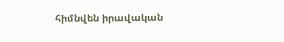հիմնվեն իրավական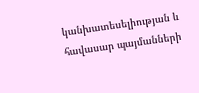կանխատեսելիության և հավասար պայմանների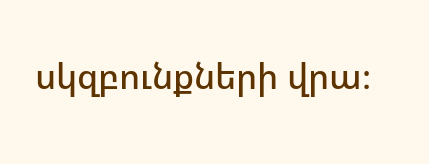սկզբունքների վրա։